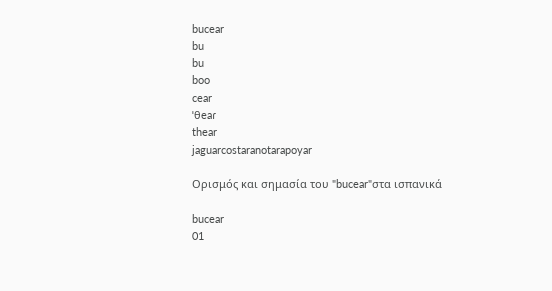bucear
bu
bu
boo
cear
ˈθeaɾ
thear
jaguarcostaranotarapoyar

Ορισμός και σημασία του "bucear"στα ισπανικά

bucear
01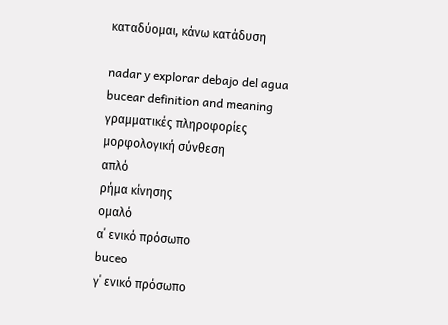καταδύομαι, κάνω κατάδυση

nadar y explorar debajo del agua
bucear definition and meaning
γραμματικές πληροφορίες
μορφολογική σύνθεση
απλό
ρήμα κίνησης
ομαλό
α΄ ενικό πρόσωπο
buceo
γ΄ ενικό πρόσωπο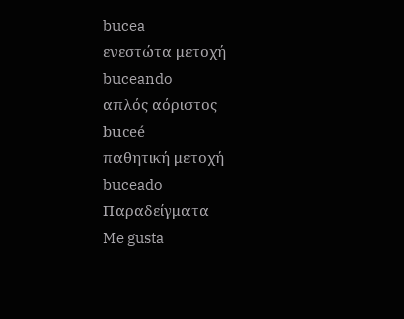bucea
ενεστώτα μετοχή
buceando
απλός αόριστος
buceé
παθητική μετοχή
buceado
Παραδείγματα
Me gusta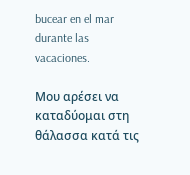bucear en el mar durante las vacaciones.

Μου αρέσει να καταδύομαι στη θάλασσα κατά τις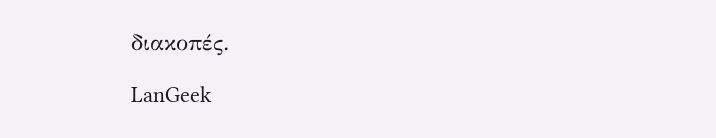διακοπές.

LanGeek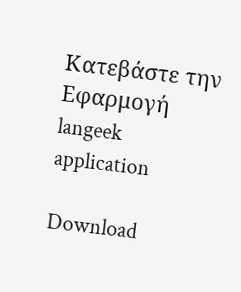Κατεβάστε την Εφαρμογή
langeek application

Download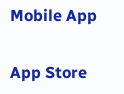Mobile App

App Store